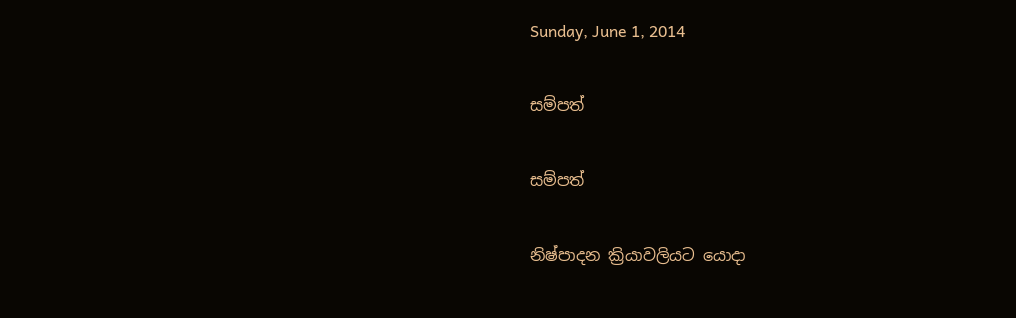Sunday, June 1, 2014

සම්පත්

සම්පත්

නිෂ්පාදන ක්‍රියාවලියට යොදා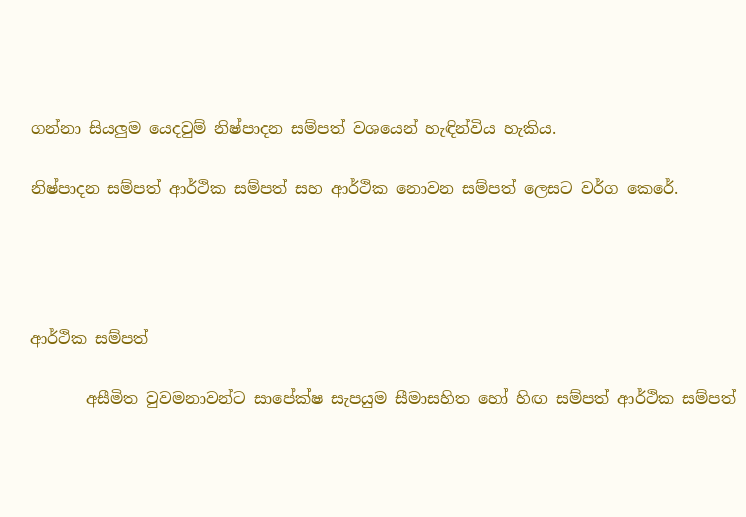ගන්නා සියලුම යෙදවුම් නිෂ්පාදන සම්පත් වශයෙන් හැඳින්විය හැකිය.

නිෂ්පාදන සම්පත් ආර්ථික සම්පත් සහ ආර්ථික නොවන සම්පත් ලෙසට වර්ග කෙරේ.




ආර්ථික සම්පත්

       අසීමිත වුවමනාවන්ට සාපේක්ෂ සැපයුම සීමාසහිත හෝ හිඟ සම්පත් ආර්ථික සම්පත්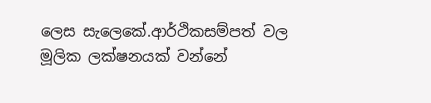ලෙස සැලෙකේ.ආර්ථිකසම්පත් වල මූලික ලක්ෂනයක් වන්නේ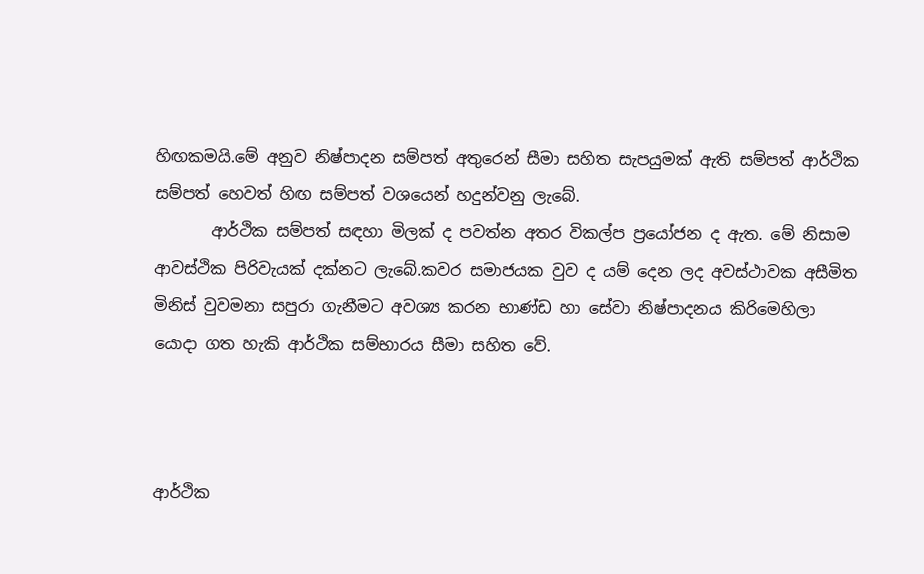හිඟකමයි.මේ අනුව නිෂ්පාදන සම්පත් අතුරෙන් සීමා සහිත සැපයුමක් ඇති සම්පත් ආර්ථික සම්පත් හෙවත් හිඟ සම්පත් වශයෙන් හදුන්වනු ලැබේ.
       ආර්ථික සම්පත් සඳහා මිලක් ද පවත්න අතර විකල්ප ප්‍රයෝජන ද ඇත. මේ නිසාම ආවස්ථික පිරිවැයක් දක්නට ලැබේ.කවර සමාජයක වුව ද යම් දෙන ලද අවස්ථාවක අසීමිත මිනිස් වුවමනා සපුරා ගැනීමට අවශ්‍ය කරන භාණ්ඩ හා සේවා නිෂ්පාදනය කිරිමෙහිලා යොදා ගත හැකි ආර්ථික සම්භාරය සීමා සහිත වේ.



ආර්ථික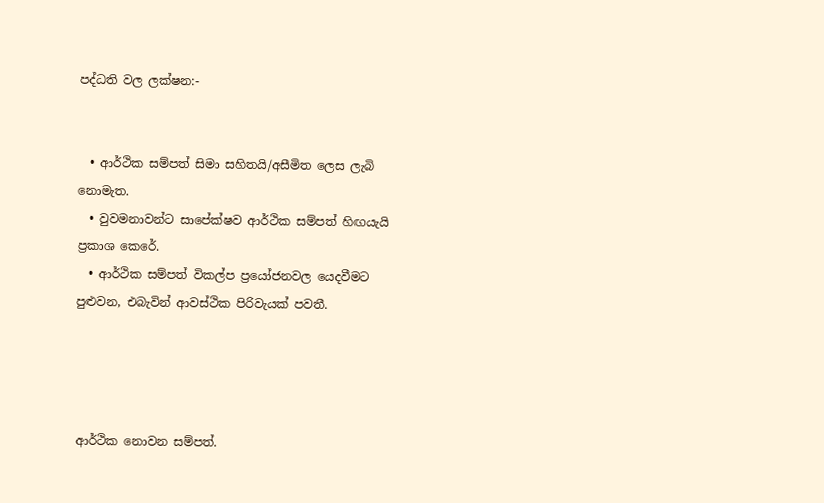පද්ධති වල ලක්ෂන:-


  • ආර්ථික සම්පත් සිමා සහිතයි/අසීමිත ලෙස ලැබි නොමැත.
  • වුවමනාවන්ට සාපේක්ෂව ආර්ථික සම්පත් හිඟයැයි ප්‍රකාශ කෙරේ.
  • ආර්ථික සම්පත් විකල්ප ප්‍රයෝජනවල යෙදවීමට පුළුවන, එබැවින් ආවස්ථික පිරිවැයක් පවතී.




ආර්ථික නොවන සම්පත්.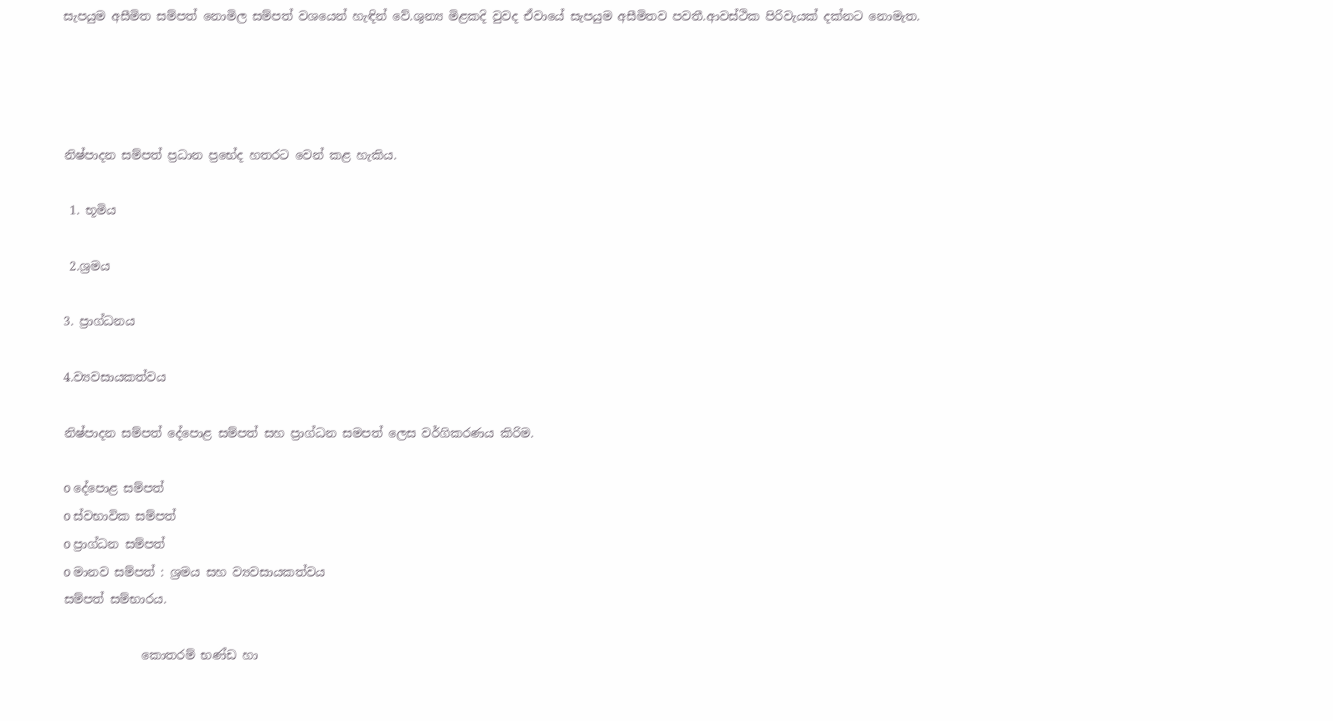සැපයුම අසීමිත සම්පත් නොමිල සම්පත් වශයෙන් හැඳින් වේ.ශුන්‍ය මිළකදි වුවද ඒවායේ සැපයුම අසීමිතව පවතී.ආවස්ථික පිරිවැයක් දක්නට නොමැත.




නිෂ්පාදන සම්පත් ප්‍රධාන ප්‍රභේද හතරට වෙන් කළ හැකිය.

 1. භූමිය

 2.ශ්‍රමය

3. ප්‍රාග්ධනය

4.ව්‍යවසායකත්වය

නිෂ්පාදන සම්පත් දේපොළ සම්පත් සහ ප්‍රාග්ධන සමපත් ලෙස වර්ගිකරණය කිරිම.

o දේපොළ සම්පත්
o ස්වභාවික සම්පත්
o ප්‍රාග්ධන සම්පත්
o මානව සම්පත් : ශ්‍රමය සහ ව්‍යවසායකත්වය
සම්පත් සම්භාරය.

             කොතරම් භණ්ඩ හා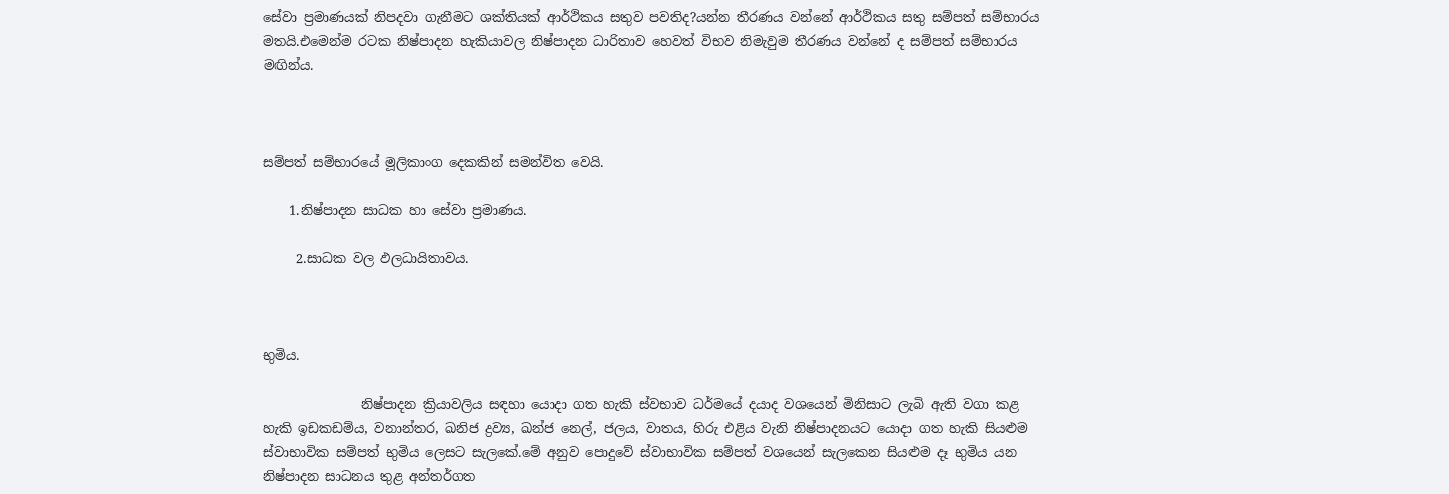සේවා ප්‍රමාණයක් නිපදවා ගැනීමට ශක්තියක් ආර්ථිකය සතුව පවතිද?යන්න තීරණය වන්නේ ආර්ථිකය සතු සම්පත් සම්භාරය මතයි.එමෙන්ම රටක නිෂ්පාදන හැකියාවල නිෂ්පාදන ධාරිතාව හෙවත් විභව නිමැවුම තීරණය වන්නේ ද සම්පත් සම්භාරය මඟින්ය.



සම්පත් සම්භාරයේ මූලිකාංග දෙකකින් සමන්විත වෙයි.

    1.නිෂ්පාදන සාධක හා සේවා ප්‍රමාණය.

     2.සාධක වල ඵලධායිතාවය.



භුමිය.

               නිෂ්පාදන ක්‍රියාවලිය සඳහා යොදා ගත හැකි ස්වභාව ධර්මයේ දයාද වශයෙන් මිනිසාට ලැබි ඇති වගා කළ හැකි ඉඩකඩම්ය, වනාන්තර, ඛනිජ ද්‍රව්‍ය, ඛන්ජ නෙල්, ජලය, වාතය, හිරු එළිය වැනි නිෂ්පාදනයට යොදා ගත හැකි සියළුම ස්වාභාවික සම්පත් භුමිය ලෙසට සැලකේ.මේ අනුව පොදුවේ ස්වාභාවික සම්පත් වශයෙන් සැලකෙන සියළුම දෑ භුමිය යන නිෂ්පාදන සාධනය තුළ අන්තර්ගත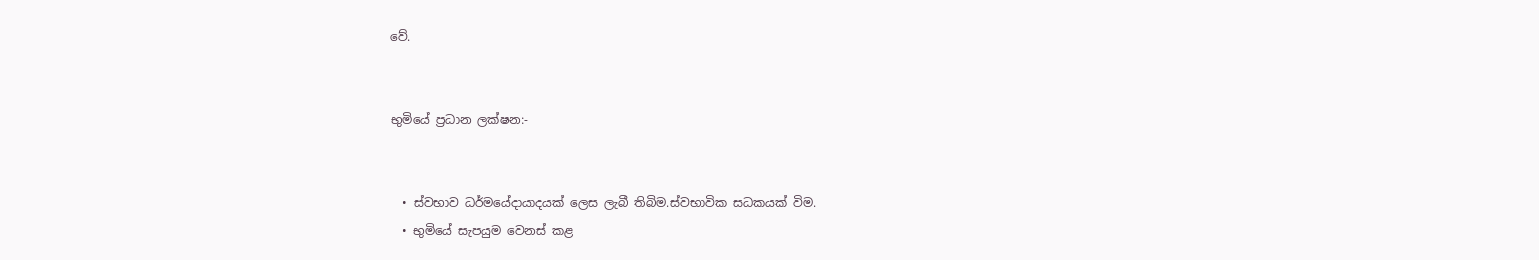වේ.


භුමියේ ප්‍රධාන ලක්ෂන:-


  • ස්වභාව ධර්මයේදායාදයක් ලෙස ලැබී තිබිම.ස්වභාවික සධකයක් විම.
  • භුමියේ සැපයුම වෙනස් කළ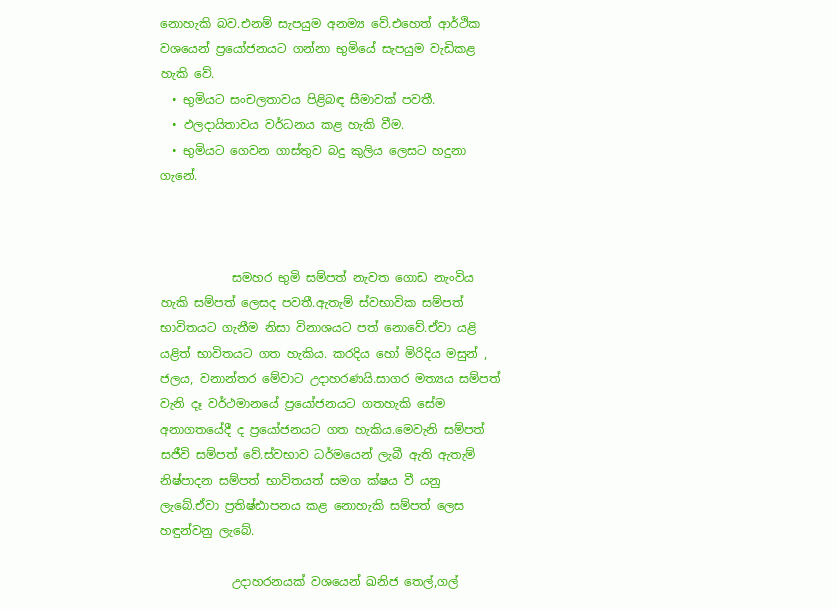නොහැකි බව.එනම් සැපයුම අනම්‍ය වේ.එහෙත් ආර්ථික වශයෙන් ප්‍රයෝජනයට ගන්නා භුමියේ සැපයුම වැඩිකළ හැකි වේ.
  • භුමියට සංචලතාවය පිළිබඳ සීමාවක් පවතී.
  • ඵලදායිතාවය වර්ධනය කළ හැකි වීම.
  • භුමියට ගෙවන ගාස්තුව බදු කුලිය ලෙසට හදුනා ගැනේ.



            සමහර භුමි සම්පත් නැවත ගොඩ නැංවිය හැකි සම්පත් ලෙසද පවතී.ඇතැම් ස්වභාවික සම්පත් භාවිතයට ගැනීම නිසා විනාශයට පත් නොවේ.ඒවා යළි යළිත් භාවිතයට ගත හැකිය. කරදිය හෝ මිරිදිය මසුන් , ජලය, වනාන්තර මේවාට උදාහරණයි.සාගර මත්‍යය සම්පත් වැනි දෑ වර්ථමානයේ ප්‍රයෝජනයට ගතහැකි සේම අනාගතයේදී ද ප්‍රයෝජනයට ගත හැකිය.මෙවැනි සම්පත් සජීවි සම්පත් වේ.ස්වභාව ධර්මයෙන් ලැබී ඇති ඇතැම් නිෂ්පාදන සම්පත් භාවිතයත් සමග ක්ෂය වී යනු ලැබේ.ඒවා ප්‍රතිෂ්ඪාපනය කළ නොහැකි සම්පත් ලෙස හඳුන්වනු ලැබේ.

            උදාහරනයක් වශයෙන් ඛනිජ තෙල්,ගල්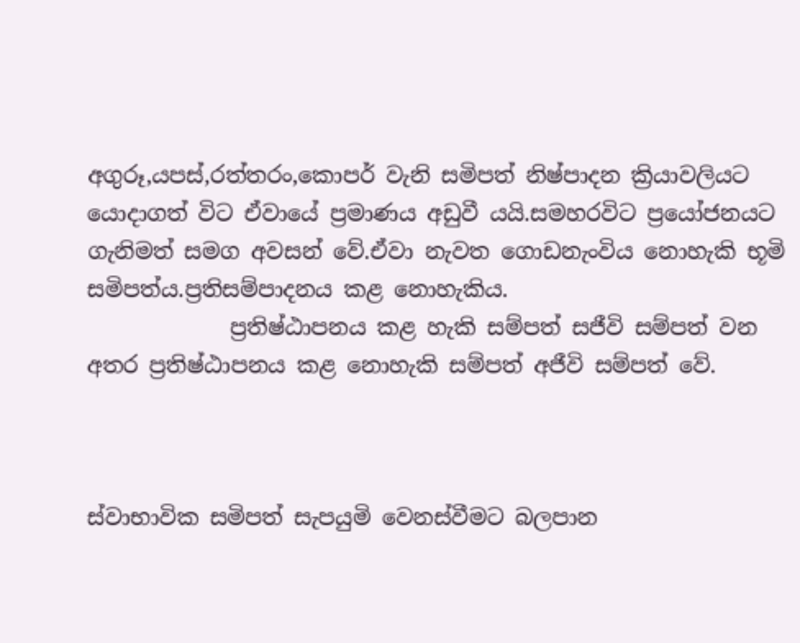අගුරූ,යපස්,රත්තරං,කොපර් වැනි සමිපත් නිෂ්පාදන ක්‍රියාවලියට යොදාගත් විට ඒවායේ ප්‍රමාණය අඩුවී යයි.සමහරවිට ප්‍රයෝජනයට ගැනිමත් සමග අවසන් වේ.ඒවා නැවත ගොඩනැංවිය නොහැකි භූමි සමිපත්ය.ප්‍රතිසම්පාදනය කළ නොහැකිය.
             ප්‍රතිෂ්ඨාපනය කළ හැකි සම්පත් සජීවි සම්පත් වන අතර ප්‍රතිෂ්ඨාපනය කළ නොහැකි සම්පත් අජීවි සම්පත් වේ.



ස්වාභාවික සමිපත් සැපයුමි වෙනස්වීමට බලපාන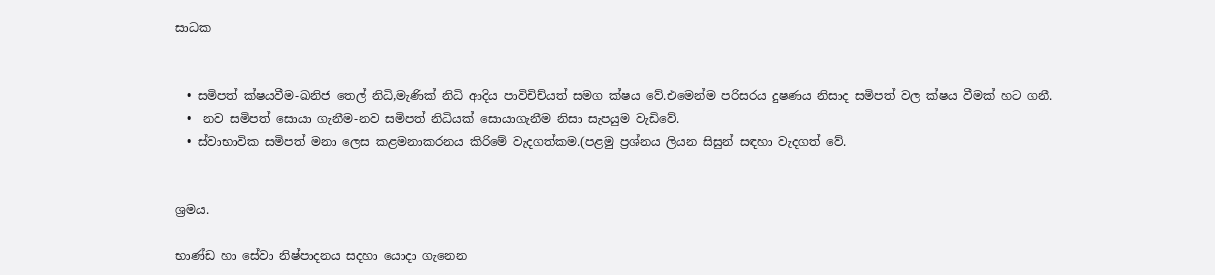සාධක


  • සමිපත් ක්ෂයවීම-ඛනිජ තෙල් නිධි,මැණික් නිධි ආදිය පාවිචිච්යත් සමග ක්ෂය වේ.එමෙන්ම පරිසරය දුෂණය නිසාද සමිපත් වල ක්ෂය වීමක් හට ගනී.
  •  නව සමිපත් සොයා ගැනීම-නව සමිපත් නිධියක් සොයාගැනීම නිසා සැපයුම වැඩිවේ.
  • ස්වාභාවික සමිපත් මනා ලෙස කළමනාකරනය කිරිමේ වැදගත්කම.(පළමු ප්‍රශ්නය ලියන සිසුන් සඳහා වැදගත් වේ.


ශ්‍රමය.

භාණ්ඩ හා සේවා නිෂ්පාදනය සදහා යොදා ගැනෙන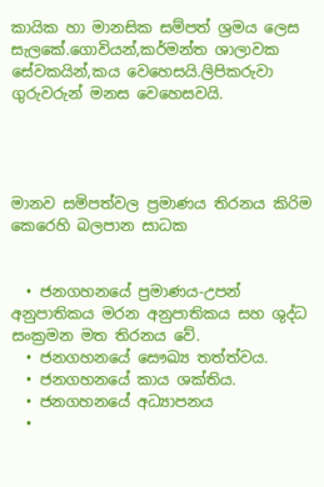කායික හා මානසික සම්පත් ශ්‍රමය ලෙස සැලකේ.ගොවියන්,කර්මන්ත ශාලාවක සේවකයින්,කය වෙහෙසයි.ලිපිකරුවා ගුරුවරුන් මනස වෙහෙසවයි.




මානව සමිපත්වල ප්‍රමාණය තිරනය කිරිම කෙරෙහි බලපාන සාධක


  • ජනගහනයේ ප්‍රමාණය-උපන් අනුපාතිකය මරන අනුපාතිකය සහ ශුද්ධ සංක්‍රමන මත තිරනය වේ.
  • ජනගහනයේ සෞඛ්‍ය තත්ත්වය.
  • ජනගහනයේ කාය ශක්තිය.
  • ජනගහනයේ අධ්‍යාපනය
  •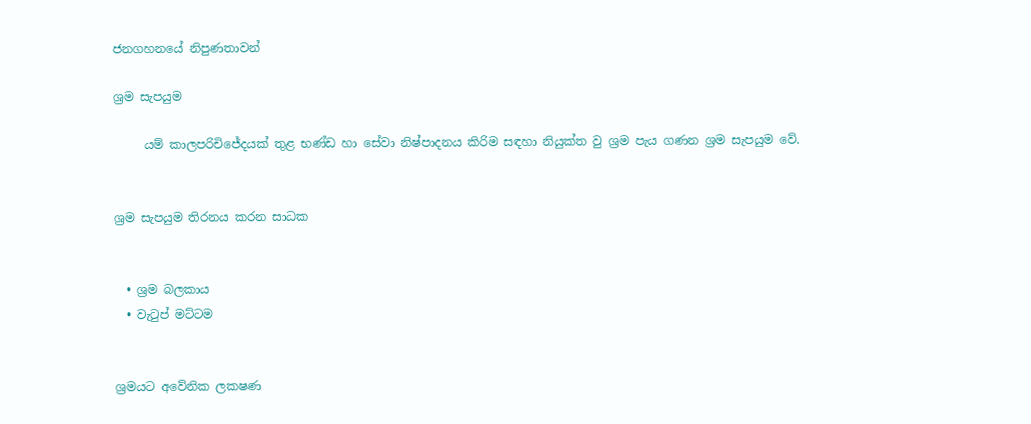ජනගහනයේ නිපුණතාවන්

ශ්‍රම සැපයුම

     යම් කාලපරිචිජේදයක් තුළ භණ්ඩ හා සේවා නිෂ්පාදනය කිරිම සඳහා නියුක්ත වු ශ්‍රම පැය ගණන ශ්‍රම සැපයුම වේ.


ශ්‍රම සැපයුම තිරනය කරන සාධක


  • ශ්‍රම බලකාය
  • වැටුප් මට්ටම


ශ්‍රමයට අවේනික ලකෂණ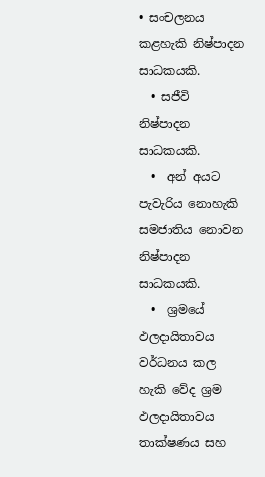• සංචලනය කළහැකි නිෂ්පාදන සාධකයකි.
  • සජීවි නිෂ්පාදන සාධකයකි.
  •  අන් අයට පැවැරිය නොහැකි සමජාතිය නොවන නිෂ්පාදන සාධකයකි.
  •  ශ්‍රමයේ ඵලදායිතාවය වර්ධනය කල හැකි වේද ශ්‍රම ඵලදායිතාවය තාක්ෂණය සහ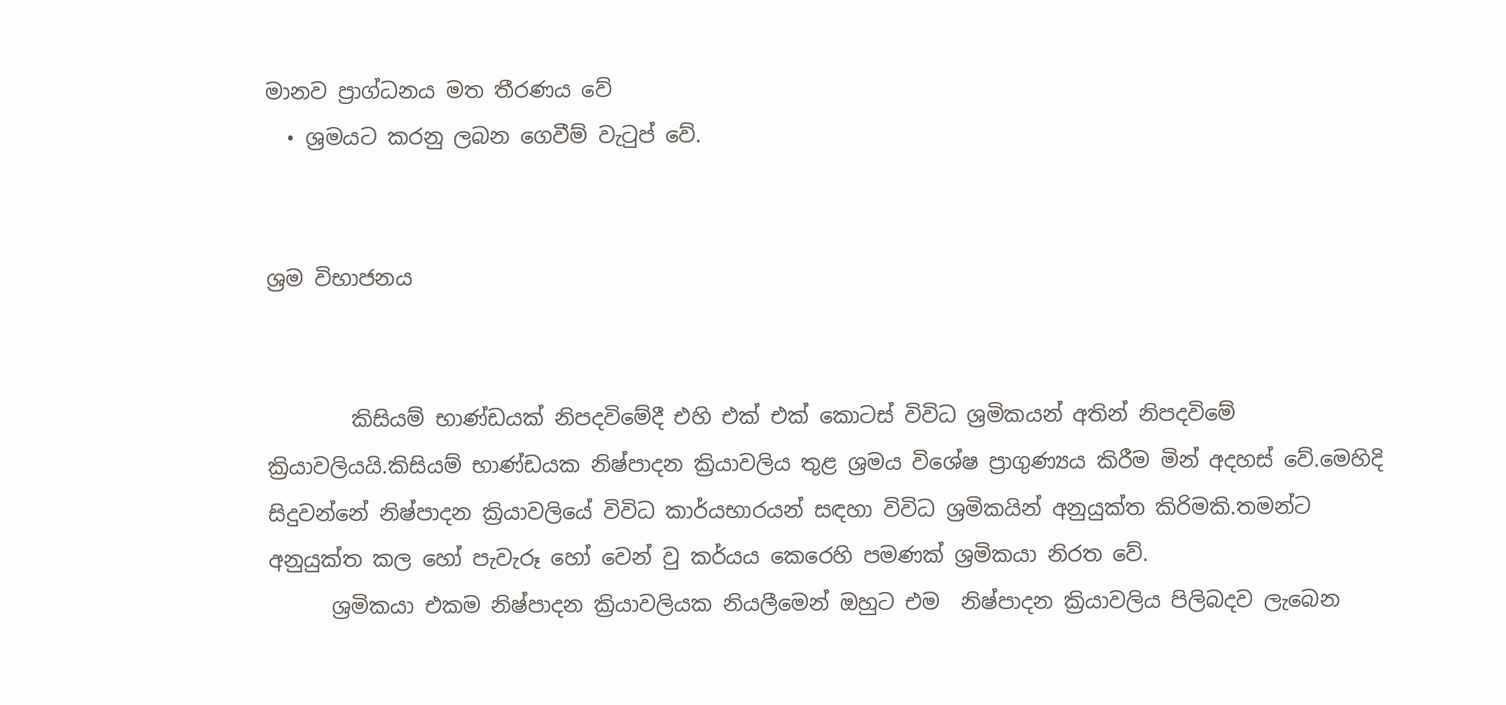මානව ප්‍රාග්ධනය මත තීරණය වේ
  • ශ්‍රමයට කරනු ලබන ගෙවීම් වැටුප් වේ.


ශ්‍රම විභාජනය


        කිසියම් භාණ්ඩයක් නිපදවිමේදී එහි එක් එක් කොටස් විවිධ ශ්‍රමිකයන් අතින් නිපදවිමේ ක්‍රියාවලියයි.කිසියම් භාණ්ඩයක නිෂ්පාදන ක්‍රියාවලිය තුළ ශ්‍රමය විශේෂ ප්‍රාගුණ්‍යය කිරීම මින් අදහස් වේ.මෙහිදි සිදුවන්නේ නිෂ්පාදන ක්‍රියාවලියේ විවිධ කාර්යභාරයන් සඳහා විවිධ ශ්‍රමිකයින් අනුයුක්ත කිරිමකි.තමන්ට අනුයුක්ත කල හෝ පැවැරූ හෝ වෙන් වු කර්යය කෙරෙහි පමණක් ශ්‍රමිකයා නිරත වේ.
      ශ්‍රමිකයා එකම නිෂ්පාදන ක්‍රියාවලියක නියලීමෙන් ඔහුට එම  නිෂ්පාදන ක්‍රියාවලිය පිලිබදව ලැබෙන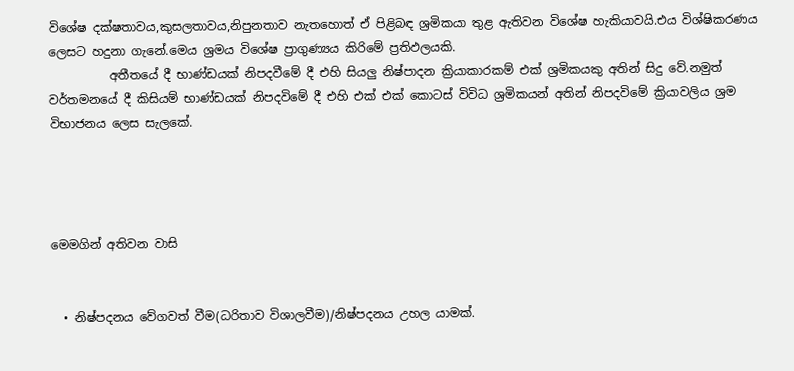විශේෂ දක්ෂතාවය,කුසලතාවය,නිපුනතාව නැතහොත් ඒ පිළිබඳ ශ්‍රමිකයා තුළ ඇතිවන විශේෂ හැකියාවයි.එය විශ්ෂිකරණය ලෙසට හදුනා ගැනේ.මෙය ශ්‍රමය විශේෂ ප්‍රාගුණ්‍යය කිරිමේ ප්‍රතිඵලයකි.
          අතීතයේ දී භාණ්ඩයක් නිපදවීමේ දී එහි සියලු නිෂ්පාදන ක්‍රියාකාරකම් එක් ශ්‍රමිකයකු අතින් සිදු වේ.නමුත් වර්තමනයේ දී කිසියම් භාණ්ඩයක් නිපදවිමේ දී එහි එක් එක් කොටස් විවිධ ශ්‍රමිකයන් අතින් නිපදවිමේ ක්‍රියාවලිය ශ්‍රම විභාජනය ලෙස සැලකේ.




මෙමගින් අතිවන වාසි


  • නිෂ්පදනය වේගවත් වීම(ධරිතාව විශාලවීම)/නිෂ්පදනය උහල යාමක්.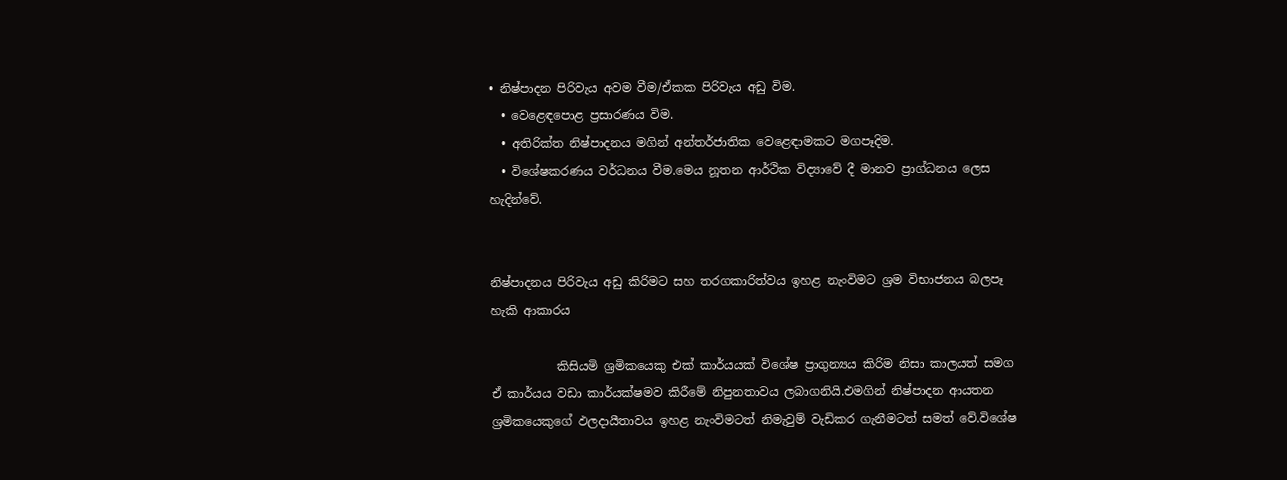• නිෂ්පාදන පිරිවැය අවම වීම/ඒකක පිරිවැය අඩු විම.
  • වෙළෙඳපොළ ප්‍රසාරණය විම.
  • අතිරික්ත නිෂ්පාදනය මගින් අන්තර්ජාතික වෙළෙඳාමකට මගපෑදිම.
  • විශේෂකරණය වර්ධනය වීම.මෙය නූතන ආර්ථික විද්‍යාවේ දී මානව ප්‍රාග්ධනය ලෙස හැදින්වේ.


නිෂ්පාදනය පිරිවැය අඩු කිරිමට සහ තරගකාරිත්වය ඉහළ නැංවිමට ශ්‍රම විභාජනය බලපෑ හැකි ආකාරය

           කිසියමි ශ්‍රමිකයෙකු එක් කාර්යයක් විශේෂ ප්‍රාගුන්‍යය කිරිම නිසා කාලයත් සමග ඒ කාර්යය වඩා කාර්යක්ෂමව කිරීමේ නිපුනතාවය ලබාගනියි.එමගින් නිෂ්පාදන ආයතන ශ්‍රමිකයෙකුගේ ඵලදායීතාවය ඉහළ නැංවිමටත් නිමැවුම් වැඩිකර ගැනීමටත් සමත් වේ.විශේෂ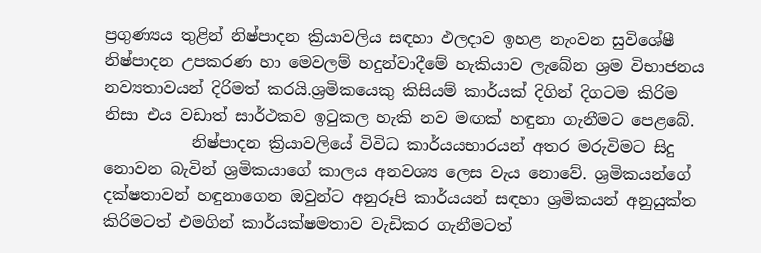ප්‍රගුණ්‍යය තුළින් නිෂ්පාදන ක්‍රියාවලිය සඳහා ඵලදාව ඉහළ නැංවන සුවිශේෂී නිෂ්පාදන උපකරණ හා මෙවලම් හදුන්වාදීමේ හැකියාව ලැබේන ශ්‍රම විභාජනය නව්‍යතාවයන් දිරිමත් කරයි.ශ්‍රමිකයෙකු කිසියම් කාර්යක් දිගින් දිගටම කිරිම නිසා එය වඩාත් සාර්ථකව ඉටුකල හැකි නව මඟක් හඳුනා ගැනීමට පෙළබේ.
           නිෂ්පාදන ක්‍රියාවලියේ විවිධ කාර්යයභාරයන් අතර මරුවිමට සිදු නොවන බැවින් ශ්‍රමිකයාගේ කාලය අනවශ්‍ය ලෙස වැය නොවේ. ශ්‍රමිකයන්ගේ දක්ෂතාවන් හඳුනාගෙන ඔවුන්ට අනුරූපි කාර්යයන් සඳහා ශ්‍රමිකයන් අනුයුක්ත කිරිමටත් එමගින් කාර්යක්ෂමතාව වැඩිකර ගැනීමටත්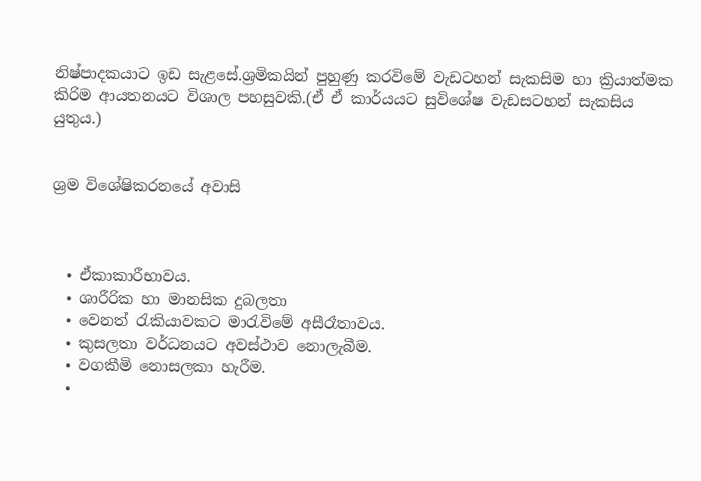නිෂ්පාදකයාට ඉඩ සැළසේ.ශ්‍රමිකයින් පුහුණු කරවිමේ වැඩටහන් සැකසිම හා ක්‍රියාත්මක කිරිම ආයතනයට විශාල පහසුවකි.(ඒ ඒ කාර්යයට සුවිශේෂ වැඩසටහන් සැකසිය යුතුය.)


ශ්‍රම විශේෂිකරනයේ අවාසි



  • ඒකාකාරීභාවය.
  • ශාරීරික හා මානසික දුබලතා
  • වෙනත් රැකියාවකට මාරැවිමේ අසීරෑතාවය.
  • කුසලතා වර්ධනයට අවස්ථාව නොලැබීම.
  • වගකීමි නොසලකා හැරීම.
  •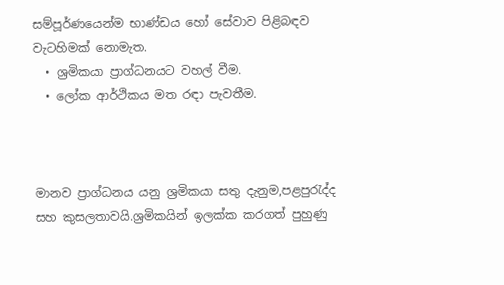සම්පූර්ණයෙන්ම භාණ්ඩය හෝ සේවාව පිළිබඳව වැටහිමක් නොමැත.
  • ශ්‍රමිකයා ප්‍රාග්ධනයට වහල් වීම.
  • ලෝක ආර්ථිකය මත රඳා පැවතීම.



මානව ප්‍රාග්ධනය යනු ශ්‍රමිකයා සතු දැනුම,පළපුරැද්ද සහ කුසලතාවයි.ශ්‍රමිකයින් ඉලක්ක කරගත් පුහුණු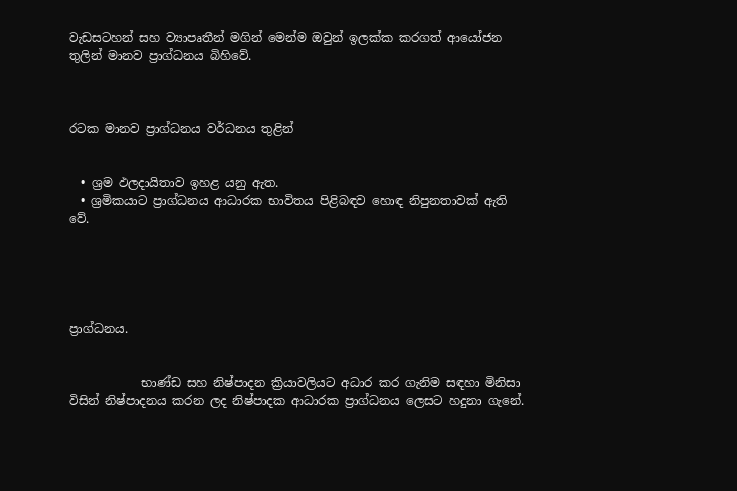වැඩසටහන් සහ ව්‍යාපෘතීන් මගින් මෙන්ම ඔවුන් ඉලක්ක කරගත් ආයෝජන තුලින් මානව ප්‍රාග්ධනය බිහිවේ.



රටක මානව ප්‍රාග්ධනය වර්ධනය තුළින්


  • ශ්‍රම ඵලදායිතාව ඉහළ යනු ඇත.
  • ශ්‍රමිකයාට ප්‍රාග්ධනය ආධාරක භාවිතය පිළිබඳව හොඳ නිපුනතාවක් ඇති වේ.





ප්‍රාග්ධනය.


            භාණ්ඩ සහ නිෂ්පාදන ක්‍රියාවලියට අධාර කර ගැනිම සඳහා මිනිසා විසින් නිෂ්පාදනය කරන ලද නිෂ්පාදක ආධාරක ප්‍රාග්ධනය ලෙසට හදුනා ගැනේ.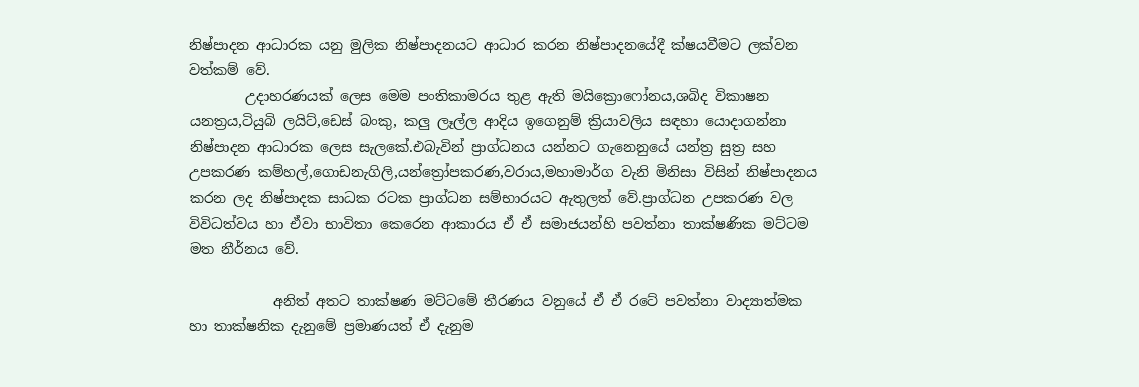නිෂ්පාදන ආධාරක යනු මුලික නිෂ්පාදනයට ආධාර කරන නිෂ්පාදනයේදී ක්ෂයවීමට ලක්වන වත්කම් වේ.
        උදාහරණයක් ලෙස මෙම පංතිකාමරය තුළ ඇති මයික්‍රො‍ෆෝනය,ශබිද විකාෂන යනත්‍රය,ටියුබි ලයිට්,ඩෙස් බංකු, කලු ලෑල්ල ආදිය ඉගෙනුම් ක්‍රියාවලිය සඳහා යොදාගන්නා නිෂ්පාදන ආධාරක ලෙස සැලකේ.එබැවින් ප්‍රාග්ධනය යන්නට ගැනෙනුයේ යන්ත්‍ර සුත්‍ර සහ උපකරණ කම්හල්,ගොඩනැගිලි,යන්ත්‍රෝපකරණ,වරාය,මහාමාර්ග වැනි මිනිසා විසින් නිෂ්පාදනය කරන ලද නිෂ්පාදක සාධක රටක ප්‍රාග්ධන සම්භාරයට ඇතුලත් වේ.ප්‍රාග්ධන උපකරණ වල විවිධත්වය හා ඒවා භාවිතා කෙරෙන ආකාරය ඒ ඒ සමාජයන්හි පවත්නා තාක්ෂණික මට්ටම මත නීර්නය වේ.

            අනිත් අතට තාක්ෂණ මට්ටමේ තීරණය වනුයේ ඒ ඒ රටේ පවත්නා වාද්‍යාත්මක හා තාක්ෂනික දැනුමේ ප්‍රමාණයත් ඒ දැනුම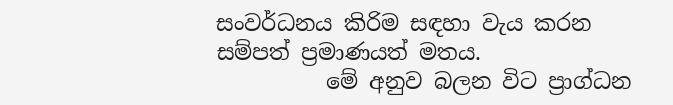සංවර්ධනය කිරිම සඳහා වැය කරන සම්පත් ප්‍රමාණයත් මතය.
          මේ අනුව බලන විට ප්‍රාග්ධන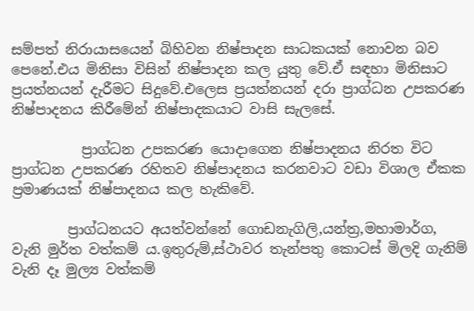සම්පත් නිරායාසයෙන් බිහිවන නිෂ්පාදන සාධකයක් නොවන බව පෙනේ.එය මිනිසා විසින් නිෂ්පාදන කල යුතු වේ.ඒ සඳහා මිනිසාට ප්‍රයත්නයන් දැරීමට සිදුවේ.එලෙස ප්‍රයත්නයන් දරා ප්‍රාග්ධන උපකරණ නිෂ්පාදනය කිරීමේන් නිෂ්පාදකයාට වාසි සැලසේ.

          ප්‍රාග්ධන උපකරණ යොදාගෙන නිෂ්පාදනය නිරත විට ප්‍රාග්ධන උපකරණ රහිතව නිෂ්පාදනය කරනවාට වඩා විශාල ඒකක ප්‍රමාණයක් නිෂ්පාදනය කල හැකිවේ.

        ප්‍රාග්ධනයට අයත්වන්නේ ගොඩනැගිලි,යන්ත්‍ර,මහාමාර්ග, වැනි මුර්ත වත්කම් ය.ඉතුරුම්,ස්ථාවර තැන්පතු කොටස් මිලදි ගැනිම් වැනි දෑ මුල්‍ය වත්කම්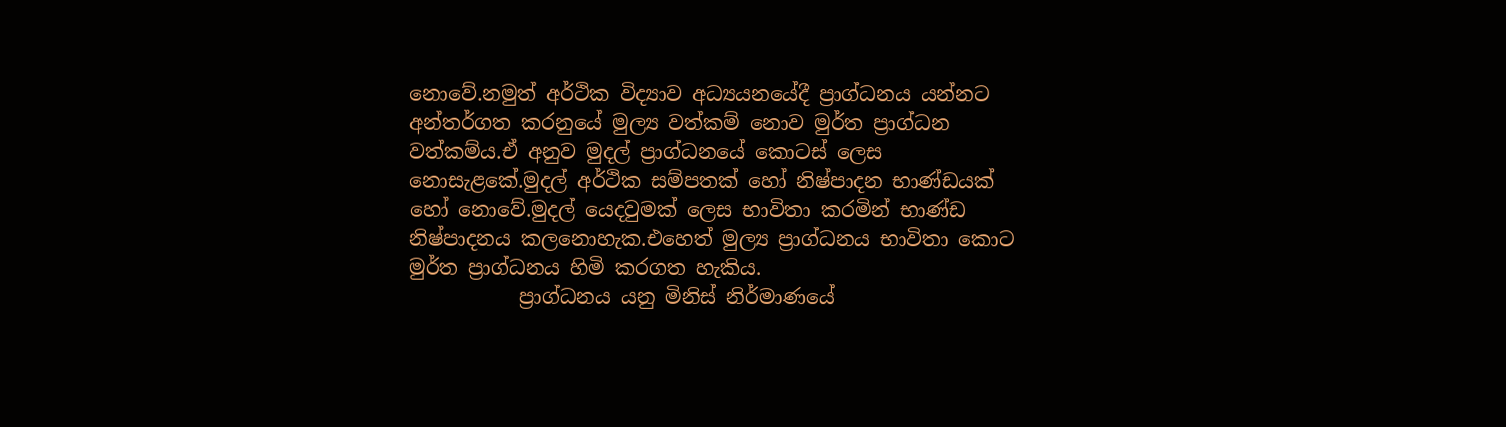නොවේ.නමුත් අර්ථික විද්‍යාව අධ්‍යයනයේදී ප්‍රාග්ධනය යන්නට අන්තර්ගත කරනුයේ මුල්‍ය වත්කම් නොව මුර්ත ප්‍රාග්ධන වත්කම්ය.ඒ අනුව මුදල් ප්‍රාග්ධනයේ කොටස් ලෙස නොසැළකේ.මුදල් අර්ථික සම්පතක් හෝ නිෂ්පාදන භාණ්ඩයක් හෝ නොවේ.මුදල් යෙදවුමක් ලෙස භාවිතා කරමින් භාණ්ඩ නිෂ්පාදනය කලනොහැක.එහෙත් මුල්‍ය ප්‍රාග්ධනය භාවිතා කොට මුර්ත ප්‍රාග්ධනය හිමි කරගත හැකිය.
           ප්‍රාග්ධනය යනු මිනිස් නිර්මාණයේ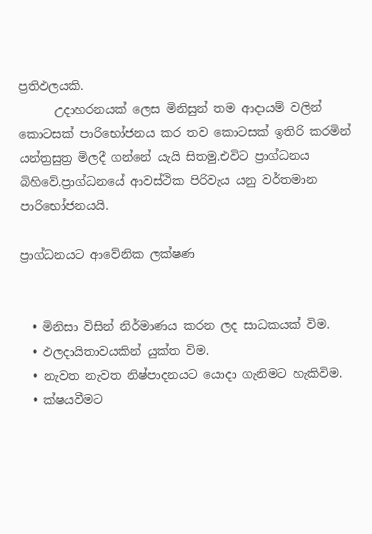ප්‍රතිඵලයකි.
      උදාහරනයක් ලෙස මිනිසුන් තම ආදායම් වලින් කොටසක් පාරිභෝජනය කර තව කොටසක් ඉතිරි කරමින් යන්ත්‍රසුත්‍ර මිලදී ගන්නේ යැයි සිතමු.එවිට ප්‍රාග්ධනය බිහිවේ.ප්‍රාග්ධනයේ ආවස්ථික පිරිවැය යනු වර්තමාන පාරිභෝජනයයි.

ප්‍රාග්ධනයට ආවේනික ලක්ෂණ


  • මිනිසා විසින් නිර්මාණය කරන ලද සාධකයක් විම.
  • ඵලදායිතාවයකින් යුක්ත විම.
  • නැවත නැවත නිෂ්පාදනයට යොදා ගැනිමට හැකිවිම.
  • ක්ෂයවීමට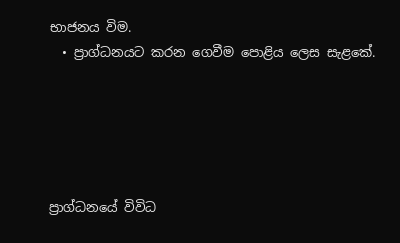භාජනය විම.
  • ප්‍රාග්ධනයට කරන ගෙවීම පොළිය ලෙස සැළකේ.





ප්‍රාග්ධනයේ විවිධ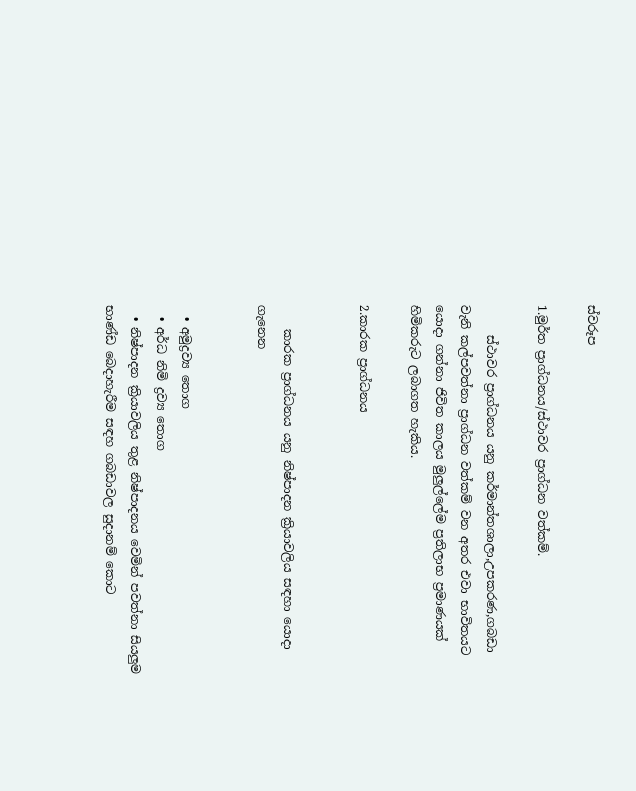ස්වරූප

1.මුර්ත ප්‍රාග්ධනය/ස්ථාවර ප්‍රාග්ධන වත්කම්.

     ස්ථාවර ප්‍රාග්ධනය යනු කර්මාන්තශාලා,උපකරණ,ගබඩා වැනි කල්පවත්නා ප්‍රාග්ධන වත්කම් වන අතර එවා භාවිතයට යොදා ගන්නා ජිවිත කාලය මුලුල්ලේම ප්‍රතිලාභ ප්‍රමාණයක් හිමිකරුට ලබාගත හැකිය.

2.කාරක ප්‍රාග්ධනය


    කාරක ප්‍රාග්ධනය යනු නිෂ්පාදන ක්‍රියාවලිය සඳහා යොදා ගැනෙන


  • අමුද්‍රව්‍ය තොග
  • අර්ධ නිමි ද්‍රව්‍ය තොග
  • නිෂ්පාදන ක්‍රියාවලිය තුළ නිෂ්පාදනය වෙමින් පවත්නා සියලුම භාණ්ඩ බෙදාහැරීම සඳහ ගබඩාවල සුදානම් කොට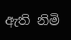ඇති නිමි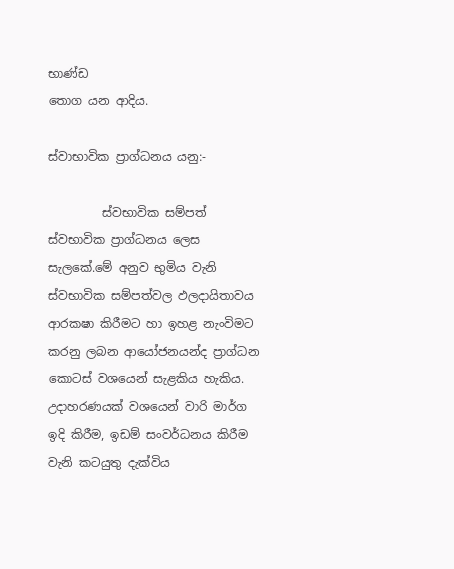භාණ්ඩ
තොග යන ආදිය.

ස්වාභාවික ප්‍රාග්ධනය යනු:-

         ස්වභාවික සම්පත් ස්වභාවික ප්‍රාග්ධනය ලෙස සැලකේ.මේ අනුව භුමිය වැනි ස්වභාවික සම්පත්වල ඵලදායිතාවය ආරකෂා කිරීමට හා ඉහළ නැංවිමට කරනු ලබන ආයෝජනයන්ද ප්‍රාග්ධන කොටස් වශයෙන් සැළකිය හැකිය.
උදාහරණයක් වශයෙන් වාරි මාර්ග ඉදි කිරීම, ඉඩම් සංවර්ධනය කිරීම වැනි කටයුතු දැක්විය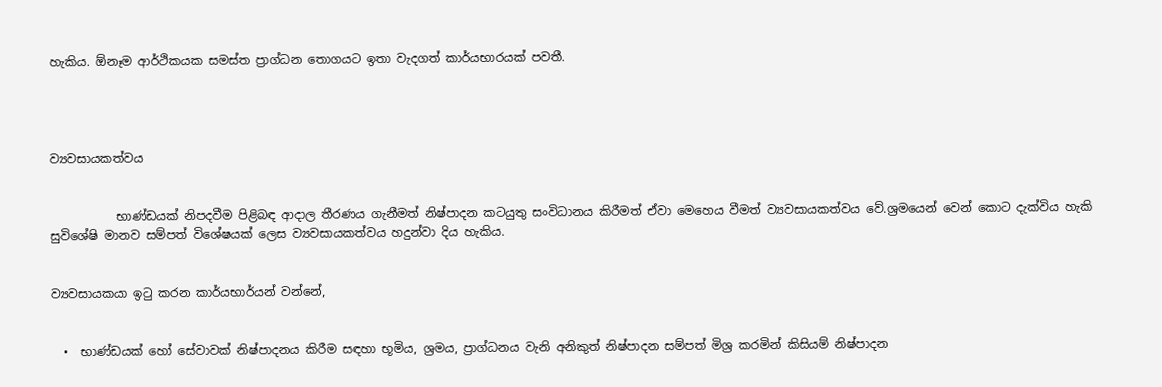හැකිය. ඕනෑම ආර්ථිකයක සමස්ත ප්‍රාග්ධන තොගයට ඉතා වැදගත් කාර්යභාරයක් පවතී.




ව්‍යවසායකත්වය


           භාණ්ඩයක් නිපදවීම පිළිබඳ ආදාල තීරණය ගැනීමත් නිෂ්පාදන කටයුතු සංවිධානය කිරීමත් ඒවා මෙහෙය වීමත් ව්‍යවසායකත්වය වේ.ශ්‍රමයෙන් වෙන් කොට දැක්විය හැකි සුවිශේෂි මානව සම්පත් විශේෂයක් ලෙස ව්‍යවසායකත්වය හදුන්වා දිය හැකිය.


ව්‍යවසායකයා ඉටු කරන කාර්යභාර්යන් වන්නේ,


  •  භාණ්ඩයක් හෝ සේවාවක් නිෂ්පාදනය කිරීම සඳහා භූමිය, ශ්‍රමය, ප්‍රාග්ධනය වැනි අනිකුත් නිෂ්පාදන සම්පත් මිශ්‍ර කරමින් කිසියම් නිෂ්පාදන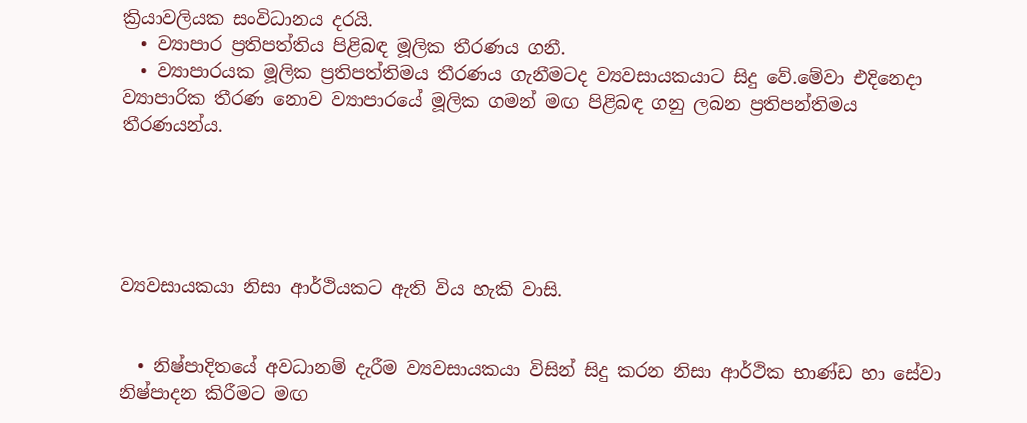ක්‍රියාවලියක සංවිධානය දරයි.
  • ව්‍යාපාර ප්‍රතිපත්තිය පිළිබඳ මූලික තීරණය ගනී.
  • ව්‍යාපාරයක මූලික ප්‍රතිපත්තිමය තීරණය ගැනීමටද ව්‍යවසායකයාට සිදු වේ.මේවා එදිනෙදා ව්‍යාපාරික තීරණ නොව ව්‍යාපාරයේ මූලික ගමන් මඟ පිළිබඳ ගනු ලබන ප්‍රතිපන්තිමය තීරණයන්ය.





ව්‍යවසායකයා නිසා ආර්ථියකට ඇති විය හැකි වාසි.


  • නිෂ්පාදිතයේ අවධානම් දැරීම ව්‍යවසායකයා විසින් සිදු කරන නිසා ආර්ථික භාණ්ඩ හා සේවා නිෂ්පාදන කිරීමට මඟ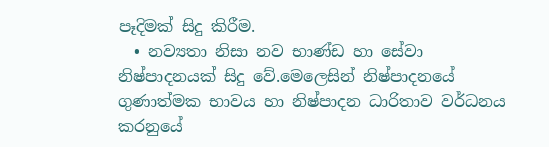පෑදිමක් සිදු කිරීම.
  • නව්‍යතා නිසා නව භාණ්ඩ හා සේවා නිෂ්පාදනයක් සිදු වේ.මෙලෙසින් නිෂ්පාදනයේ ගුණාත්මක භාවය හා නිෂ්පාදන ධාරිතාව වර්ධනය කරනුයේ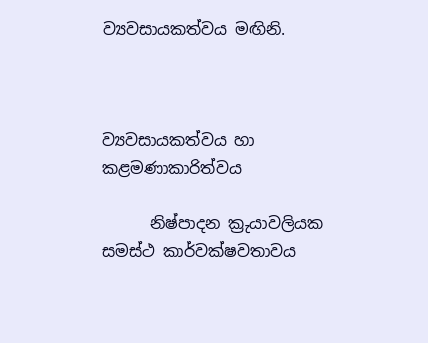ව්‍යවසායකත්වය මඟිනි.



ව්‍යවසායකත්වය හා කළමණාකාරිත්වය

      නිෂ්පාදන ක්‍රුයාවලියක සමස්ථ කාර්වක්ෂවතාවය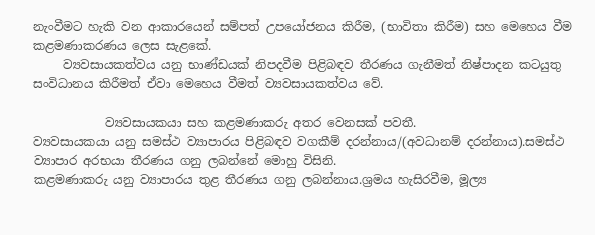නැංවීමට හැකි වන ආකාරයෙන් සම්පත් උපයෝජනය කිරීම, (භාවිතා කිරීම) සහ මෙහෙය වීම කළමණාකරණය ලෙස සැළකේ.
     ව්‍යවසායකත්වය යනු භාණ්ඩයක් නිපදවීම පිළිබඳව තීරණය ගැනීමත් නිෂ්පාදන කටයුතු සංවිධානය කිරීමත් ඒවා මෙහෙය වීමත් ව්‍යවසායකත්වය වේ.

            ව්‍යවසායකයා සහ කළමණාකරු අතර වෙනසක් පවතී.
ව්‍යවසායකයා යනු සමස්ථ ව්‍යාපාරය පිළිබඳව වගකීම් දරන්නාය/(අවධානම් දරන්නාය).සමස්ථ ව්‍යාපාර අරභයා තීරණය ගනු ලබන්නේ මොහු විසිනි.
කළමණාකරු යනු ව්‍යාපාරය තුළ තීරණය ගනු ලබන්නාය.ශ්‍රමය හැසිරවීම, මූල්‍ය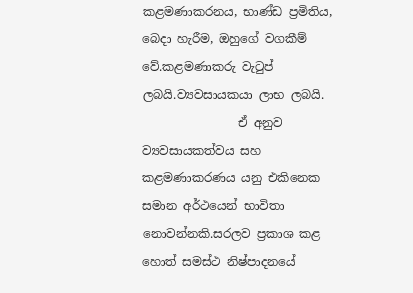කළමණාකරනය, භාණ්ඩ ප්‍රමිතිය, බෙදා හැරීම, ඔහුගේ වගකීම් වේ.කළමණාකරු වැටුප් ලබයි.ව්‍යවසායකයා ලාභ ලබයි.
                ඒ අනුව ව්‍යවසායකත්වය සහ කළමණාකරණය යනු එකිනෙක සමාන අර්ථයෙන් භාවිතා නොවන්නකි.සරලව ප්‍රකාශ කළ හොත් සමස්ථ නිෂ්පාදනයේ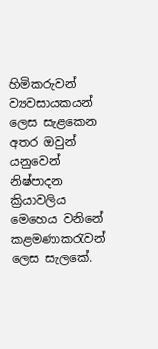හිමිකරුවන් ව්‍යවසායකයන් ලෙස සැළකෙන අතර ඔවුන් යනුවෙන් නිෂ්පාදන ක්‍රියාවලිය මෙහෙය වනිනේ කළමණාකරැවන් ලෙස සැලකේ.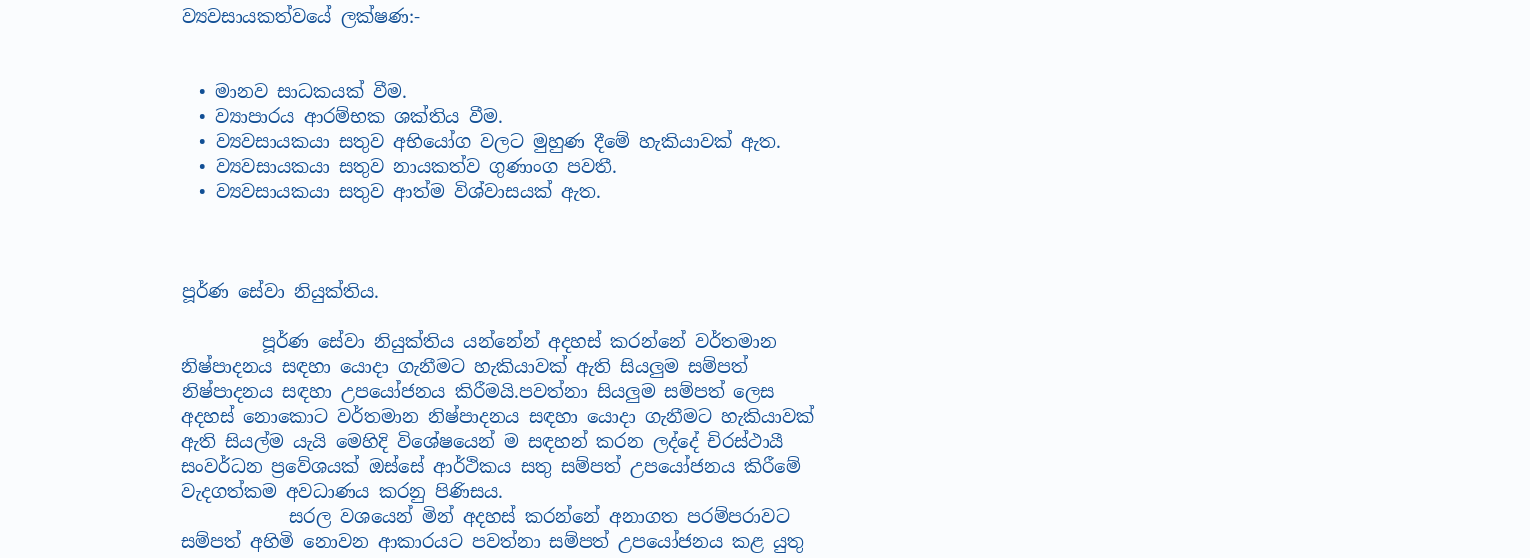ව්‍යවසායකත්වයේ ලක්ෂණ:-


  • මානව සාධකයක් වීම.
  • ව්‍යාපාරය ආරම්භක ශක්තිය වීම.
  • ව්‍යවසායකයා සතුව අභියෝග වලට මුහුණ දීමේ හැකියාවක් ඇත.
  • ව්‍යවසායකයා සතුව නායකත්ව ගුණාංග පවතී.
  • ව්‍යවසායකයා සතුව ආත්ම විශ්වාසයක් ඇත.



පූර්ණ සේවා නියුක්තිය.

         පූර්ණ සේවා නියුක්තිය යන්නේන් අදහස් කරන්නේ වර්තමාන නිෂ්පාදනය සඳහා යොදා ගැනීමට හැකියාවක් ඇති සියලුම සම්පත් නිෂ්පාදනය සඳහා උපයෝජනය කිරීමයි.පවත්නා සියලුම සම්පත් ලෙස අදහස් නොකොට වර්තමාන නිෂ්පාදනය සඳහා යොදා ගැනීමට හැකියාවක් ඇති සියල්ම යැයි මෙහිදි විශේෂයෙන් ම සඳහන් කරන ලද්දේ චිරස්ථායී සංවර්ධන ප්‍රවේශයක් ඔස්සේ ආර්ථිකය සතු සම්පත් උපයෝජනය කිරීමේ වැදගත්කම අවධාණය කරනු පිණිසය.
            සරල වශයෙන් මින් අදහස් කරන්නේ අනාගත පරම්පරාවට සම්පත් අහිමි නොවන ආකාරයට පවත්නා සම්පත් උපයෝජනය කළ යුතු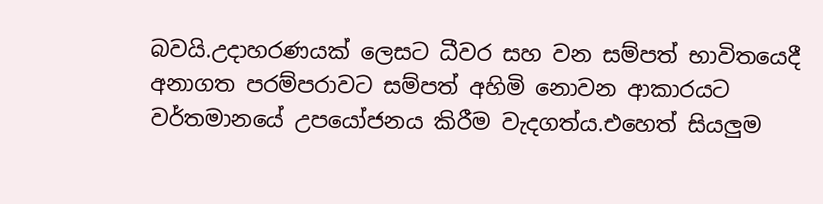බවයි.උදාහරණයක් ලෙසට ධීවර සහ වන සම්පත් භාවිතයෙදී අනාගත පරම්පරාවට සම්පත් අහිමි නොවන ආකාරයට වර්තමානයේ උපයෝජනය කිරීම වැදගත්ය.එහෙත් සියලුම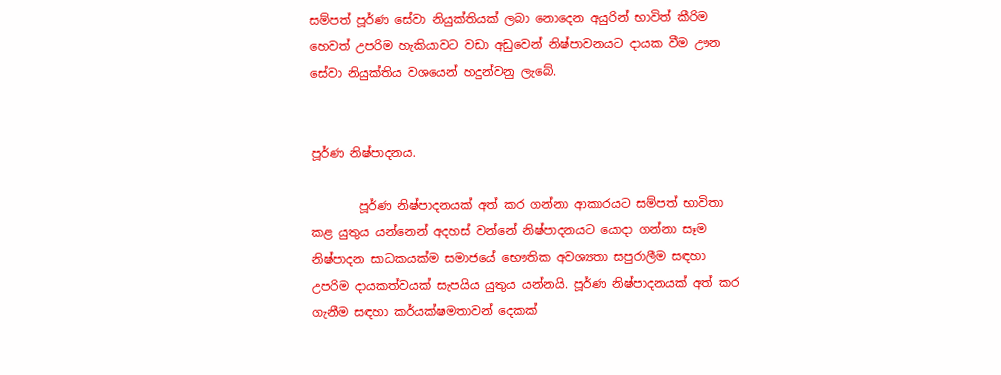සම්පත් පූර්ණ සේවා නියුක්තියක් ලබා නොදෙන අයුරින් භාවිත් කීරිම හෙවත් උපරිම හැකියාවට වඩා අඩුවෙන් නිෂ්පාවනයට දායක වීම ඌන සේවා නියුක්තිය වශයෙන් හදුන්වනු ලැබේ.


පූර්ණ නිෂ්පාදනය.

        පූර්ණ නිෂ්පාදනයක් අත් කර ගන්නා ආකාරයට සම්පත් භාවිතා කළ යුතුය යන්නෙන් අදහස් වන්නේ නිෂ්පාදනයට යොදා ගන්නා සෑම නිෂ්පාදන සාධකයක්ම සමාජයේ භෞතික අවශ්‍යතා සපුරාලීම සඳහා උපරිම දායකත්වයක් සැපයිය යුතුය යන්නයි. පූර්ණ නිෂ්පාදනයක් අත් කර ගැනීම සඳහා කර්යක්ෂමතාවන් දෙකක්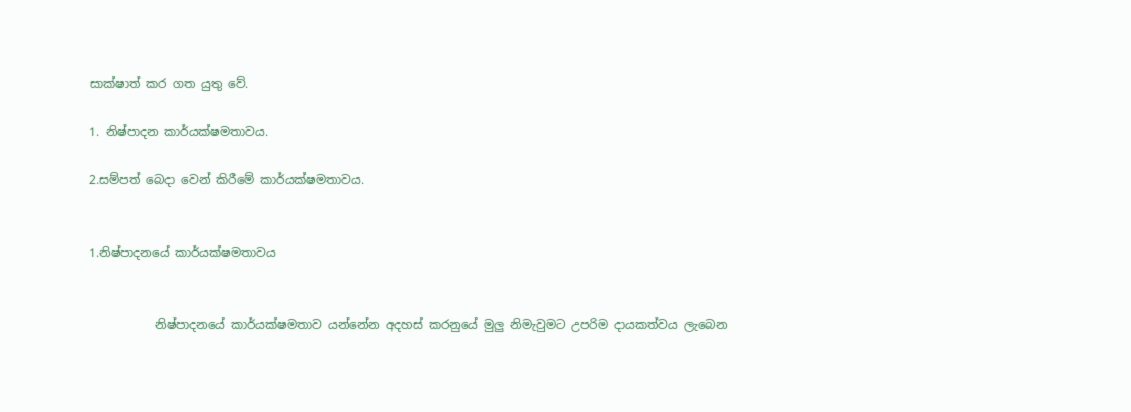සාක්ෂාත් කර ගත යුතු වේ.

1. නිෂ්පාදන කාර්යක්ෂමතාවය.

2.සම්පත් බෙදා වෙන් කිරීමේ කාර්යක්ෂමතාවය.


1.නිෂ්පාදනයේ කාර්යක්ෂමතාවය


           නිෂ්පාදනයේ කාර්යක්ෂමතාව යන්නේන අදහස් කරනුයේ මුලු නිමැවුමට උපරිම දායකත්වය ලැබෙන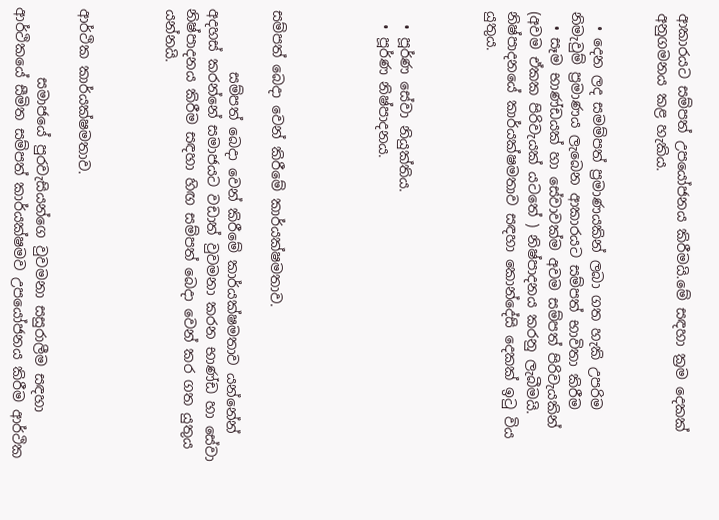ආකාරයට සම්පත් උපයෝජනය කිරීමයි.මේ සඳහා ක්‍රම දෙකක් අනුගමනය කළ හැකිය.


  • දෙන ලද සමම්පත් ප්‍රමාණයකින් ලබා ගත හැකි උපරිම නිමැවුම් ප්‍රමාණය ලැබෙන ආකාරයට සම්පත් භාවිතා කිරීම
  • සෑම භාණ්ඩයක් හා සේවාවක්ම අවම සම්පත් පිරිවැයකින් (අවම ඒකක පිරිවැයක් යටතේ ) නිෂ්පාදනය කරනු ලැබීමයි.
නිෂ්පාදනයේ කාර්යක්ෂමතාව සඳහා කොන්දේසි දෙකක් ඉටු විය යුතුය.



  • පූර්ණ සේවා නියුක්තිය.
  • පූර්ණ නිෂ්පාදනය.




සම්පත් බෙදා වෙන් කිරීමේ කාර්යක්ෂමතාව.

         සම්පත් බෙදා වෙන් කිරීමේ කාර්යක්ෂමතාව යන්නේන් අදහස් කරන්නේ සමාජයට වඩාත් වුවමනා කරන භාණ්ඩ හා සේවා නිෂ්පාදනය කිරීම සඳහා හිඟ සම්පත් බෙදා වෙන් කර ගත යුතුය යන්නයි.



ආර්ථික කාර්යක්ෂමතාව.

          සමාජයේ පුරවැසියන්ගෙ වුවමනා සසුරාලීම සඳහා ආර්ථිකයේ සීමිත සම්පත් කාර්යක්ෂමව උපයෝජනය කිරීම ආර්ථික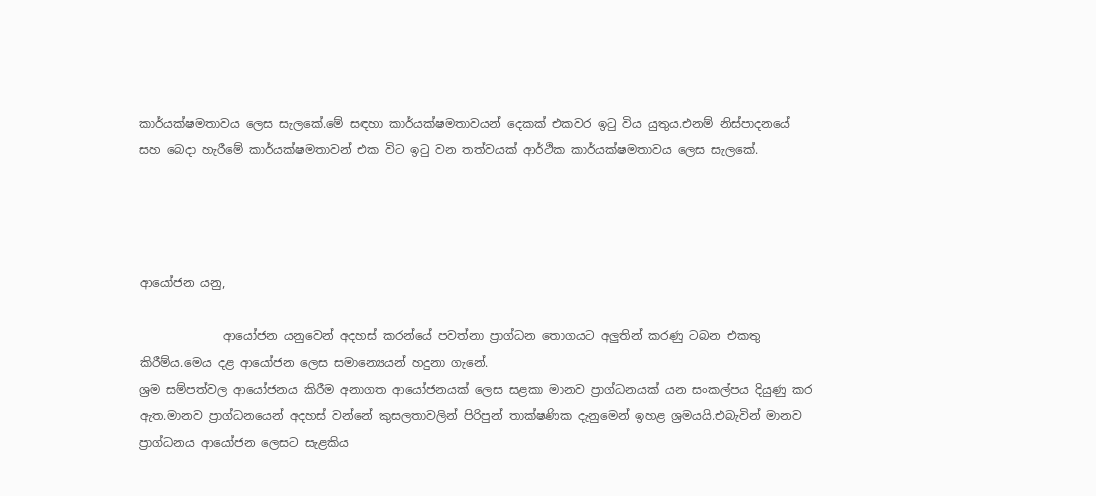කාර්යක්ෂමතාවය ලෙස සැලකේ.මේ සඳහා කාර්යක්ෂමතාවයන් දෙකක් එකවර ඉටු විය යුතුය.එනම් නිස්පාදනයේ සහ බෙදා හැරීමේ කාර්යක්ෂමතාවන් එක විට ඉටු වන තත්වයක් ආර්ථික කාර්යක්ෂමතාවය ලෙස සැලකේ.




ආයෝජන යනු,

              ආයෝජන යනුවෙන් අදහස් කරන්යේ පවත්නා ප්‍රාග්ධන තොගයට අලුතින් කරණු ටබන එකතු කිරීම්ය.මෙය දළ ආයෝජන ලෙස සමාන්‍යෙයන් හදුනා ගැනේ.
ශ්‍රම සම්පත්වල ආයෝජනය කිරීම අනාගත ආයෝජනයක් ලෙස සළකා මානව ප්‍රාග්ධනයක් යන සංකල්පය දියුණු කර ඇත.මානව ප්‍රාග්ධනයෙන් අදහස් වන්නේ කුසලතාවලින් පිරිපුන් තාක්ෂණික දැනුමෙන් ඉහළ ශ්‍රමයයි.එබැවින් මානව ප්‍රාග්ධනය ආයෝජන ලෙසට සැළකිය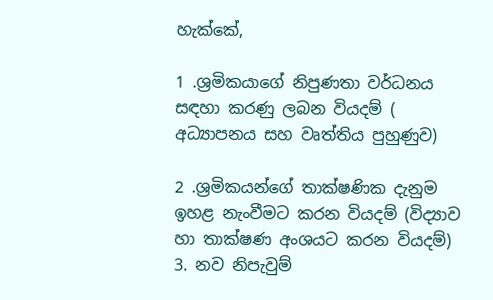හැක්කේ,

1 .ශ්‍රමිකයාගේ නිපුණතා වර්ධනය සඳහා කරණු ලබන වියදම් (       අධ්‍යාපනය සහ වෘත්තිය පුහුණුව)

2 .ශ්‍රමිකයන්ගේ තාක්ෂණික දැනුම ඉහළ නැංවීමට කරන වියදම් (විද්‍යාව හා තාක්ෂණ අංශයට කරන වියදම්)
3. නව නිපැවුම්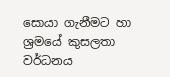සොයා ගැනීමට හා ශ්‍රමයේ කුසලතා වර්ධනය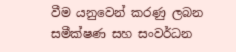වීම යනුවෙන් කරණු ලබන සමීක්ෂණ සහ සංවර්ධන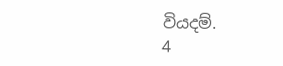වියදම්.
4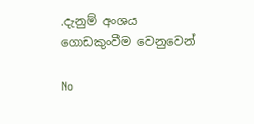.දැනුම් අංශය ගොඩකුංවීම වෙනුවෙන්

No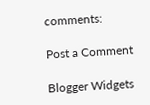comments:

Post a Comment

Blogger Widgets